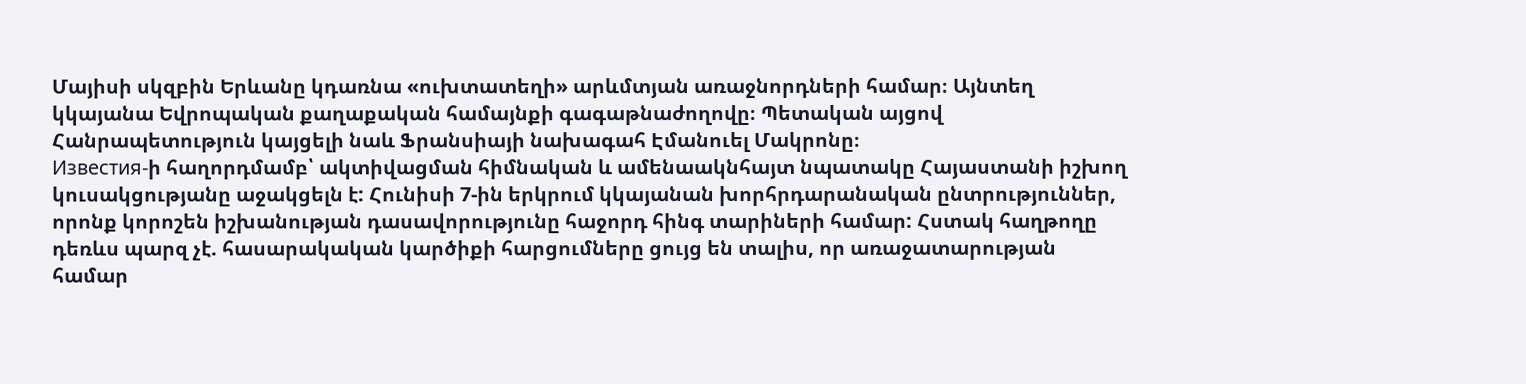Մայիսի սկզբին Երևանը կդառնա «ուխտատեղի» արևմտյան առաջնորդների համար։ Այնտեղ կկայանա Եվրոպական քաղաքական համայնքի գագաթնաժողովը։ Պետական այցով Հանրապետություն կայցելի նաև Ֆրանսիայի նախագահ Էմանուել Մակրոնը։
Известия-ի հաղորդմամբ՝ ակտիվացման հիմնական և ամենաակնհայտ նպատակը Հայաստանի իշխող կուսակցությանը աջակցելն է: Հունիսի 7-ին երկրում կկայանան խորհրդարանական ընտրություններ, որոնք կորոշեն իշխանության դասավորությունը հաջորդ հինգ տարիների համար: Հստակ հաղթողը դեռևս պարզ չէ. հասարակական կարծիքի հարցումները ցույց են տալիս, որ առաջատարության համար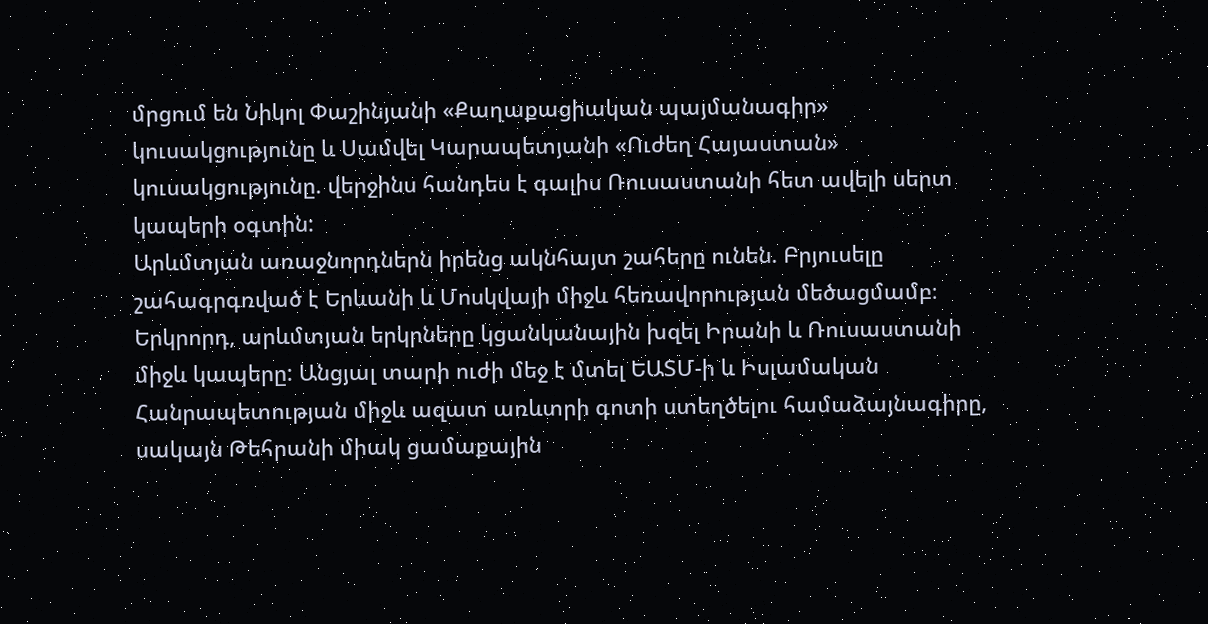մրցում են Նիկոլ Փաշինյանի «Քաղաքացիական պայմանագիր» կուսակցությունը և Սամվել Կարապետյանի «Ուժեղ Հայաստան» կուսակցությունը. վերջինս հանդես է գալիս Ռուսաստանի հետ ավելի սերտ կապերի օգտին:
Արևմտյան առաջնորդներն իրենց ակնհայտ շահերը ունեն. Բրյուսելը շահագրգռված է Երևանի և Մոսկվայի միջև հեռավորության մեծացմամբ։
Երկրորդ, արևմտյան երկրները կցանկանային խզել Իրանի և Ռուսաստանի միջև կապերը: Անցյալ տարի ուժի մեջ է մտել ԵԱՏՄ-ի և Իսլամական Հանրապետության միջև ազատ առևտրի գոտի ստեղծելու համաձայնագիրը, սակայն Թեհրանի միակ ցամաքային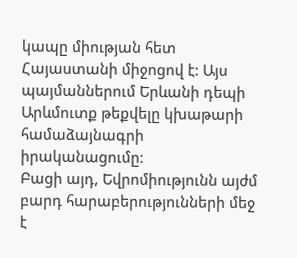կապը միության հետ Հայաստանի միջոցով է: Այս պայմաններում Երևանի դեպի Արևմուտք թեքվելը կխաթարի համաձայնագրի իրականացումը:
Բացի այդ, Եվրոմիությունն այժմ բարդ հարաբերությունների մեջ է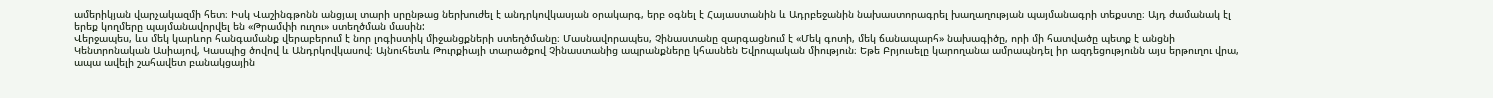ամերիկյան վարչակազմի հետ։ Իսկ Վաշինգթոնն անցյալ տարի սրընթաց ներխուժել է անդրկովկասյան օրակարգ, երբ օգնել է Հայաստանին և Ադրբեջանին նախաստորագրել խաղաղության պայմանագրի տեքստը։ Այդ ժամանակ էլ երեք կողմերը պայմանավորվել են «Թրամփի ուղու» ստեղծման մասին:
Վերջապես, ևս մեկ կարևոր հանգամանք վերաբերում է նոր լոգիստիկ միջանցքների ստեղծմանը։ Մասնավորապես, Չինաստանը զարգացնում է «Մեկ գոտի, մեկ ճանապարհ» նախագիծը, որի մի հատվածը պետք է անցնի Կենտրոնական Ասիայով, Կասպից ծովով և Անդրկովկասով։ Այնուհետև Թուրքիայի տարածքով Չինաստանից ապրանքները կհասնեն Եվրոպական միություն։ Եթե Բրյուսելը կարողանա ամրապնդել իր ազդեցությունն այս երթուղու վրա, ապա ավելի շահավետ բանակցային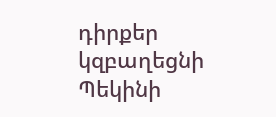դիրքեր կզբաղեցնի Պեկինի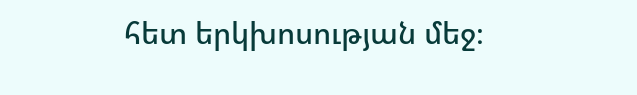հետ երկխոսության մեջ։